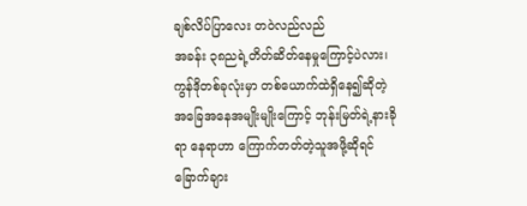ချစ်လိပ်ပြာလေး တဝဲလည်လည်
အခန်း ၃၈ညရဲ့တိတ်ဆိတ်နေမှုကြောင့်ပဲလား၊ကွန်ဒိုတစ်ခုလုံးမှာ တစ်ယောက်ထဲရှိနေ၍ဆိုတဲ့ အခြေအနေအမျိုးမျိုးကြောင့် ဘုန်းမြတ်ရဲ့နားခိုရာ နေရာဟာ ကြောက်တတ်တဲ့သူအဖို့ဆိုရင် ခြောက်ချား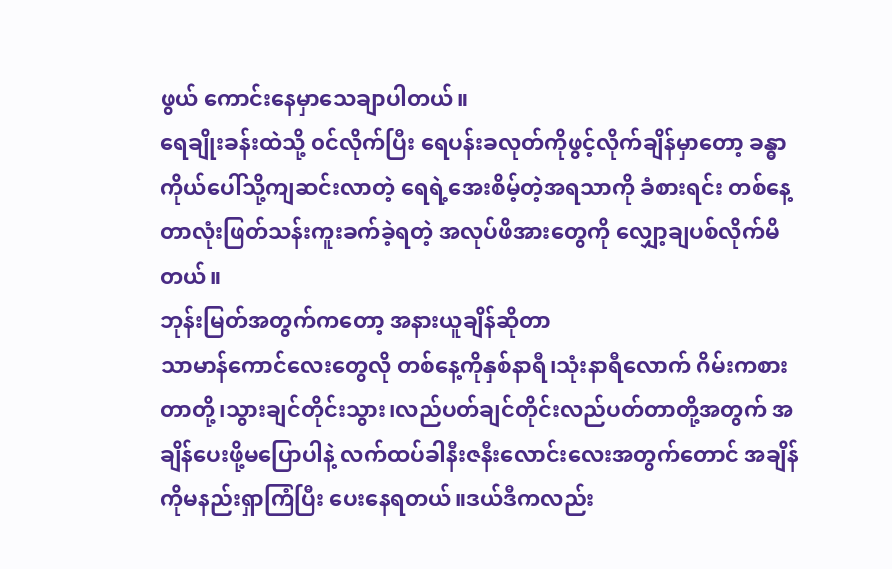ဖွယ် ကောင်းနေမှာသေချာပါတယ်။
ရေချိုးခန်းထဲသို့ ၀င်လိုက်ပြီး ရေပန်းခလုတ်ကိုဖွင့်လိုက်ချိန်မှာတော့ ခန္ဓာကိုယ်ပေါ်သို့ကျဆင်းလာတဲ့ ရေရဲ့အေးစိမ့်တဲ့အရသာကို ခံစားရင်း တစ်နေ့တာလုံးဖြတ်သန်းကူးခက်ခဲ့ရတဲ့ အလုပ်ဖိအားတွေကို လျှော့ချပစ်လိုက်မိတယ်။
ဘုန်းမြတ်အတွက်ကတော့ အနားယူချိန်ဆိုတာ
သာမာန်ကောင်လေးတွေလို တစ်နေ့ကိုနှစ်နာရီ၊သုံးနာရီလောက် ဂိမ်းကစားတာတို့၊သွားချင်တိုင်းသွား၊လည်ပတ်ချင်တိုင်းလည်ပတ်တာတို့အတွက် အချိန်ပေးဖို့မပြောပါနဲ့ လက်ထပ်ခါနီးဇနီးလောင်းလေးအတွက်တောင် အချိန်ကိုမနည်းရှာကြံပြီး ပေးနေရတယ်။ဒယ်ဒီကလည်း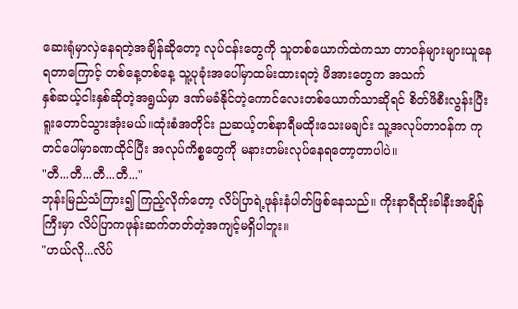ဆေးရုံမှာလှဲနေရတဲ့အချိန်ဆိုတော့ လုပ်ငန်းတွေကို သူတစ်ယောက်ထဲကသာ တာ၀န်များများယူနေရတာကြောင့် တစ်နေ့တစ်နေ့ သူ့ပုခုံးအပေါ်မှာထမ်းထားရတဲ့ ဖိအားတွေက အသက်
နှစ်ဆယ့်ငါးနှစ်ဆိုတဲ့အရွယ်မှာ ဒဏ်မခံနိုင်တဲ့ကောင်လေးတစ်ယောက်သာဆိုရင် စိတ်ဖိစီးလွန်းပြီး ရူးတောင်သွားအုံးမယ်။ထုံးစံအတိုင်း ညဆယ့်တစ်နာရီမထိုးသေးမချင်း သူ့အလုပ်တာ၀န်က ကုတင်ပေါ်မှာခဏထိုင်ပြီး အလုပ်ကိစ္စတွေကို မနားတမ်းလုပ်နေရတော့တာပါပဲ။
"တီ...တီ...တီ...တီ..."
ဘုန်းမြည်သံကြား၍ ကြည့်လိုက်တော့ လိပ်ပြာရဲ့ဖုန်းနံပါတ်ဖြစ်နေသည်။ ကိုးနာရီထိုးခါနီးအချိန်ကြီးမှာ လိပ်ပြာကဖုန်းဆက်တတ်တဲ့အကျင့်မရှိပါဘူး။
"ဟယ်လို...လိပ်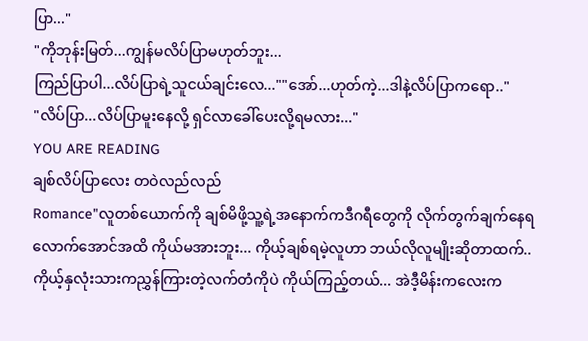ပြာ..."
"ကိုဘုန်းမြတ်...ကျွန်မလိပ်ပြာမဟုတ်ဘူး...
ကြည်ပြာပါ...လိပ်ပြာရဲ့သူငယ်ချင်းလေ...""အော်...ဟုတ်ကဲ့...ဒါနဲ့လိပ်ပြာကရော.."
"လိပ်ပြာ...လိပ်ပြာမူးနေလို့ ရှင်လာခေါ်ပေးလို့ရမလား..."
YOU ARE READING
ချစ်လိပ်ပြာလေး တဝဲလည်လည်
Romance"လူတစ်ယောက်ကို ချစ်မိဖို့သူ့ရဲ့အနောက်ကဒီဂရီတွေကို လိုက်တွက်ချက်နေရလောက်အောင်အထိ ကိုယ်မအားဘူး... ကိုယ့်ချစ်ရမဲ့လူဟာ ဘယ်လိုလူမျိုးဆိုတာထက်..ကိုယ့်နှလုံးသားကညွှန်ကြားတဲ့လက်တံကိုပဲ ကိုယ်ကြည့်တယ်... အဲဒီ့မိန်းကလေးက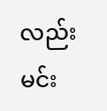လည်း မင်း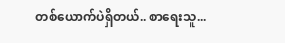တစ်ယောက်ပဲရှိတယ်.. စာရေးသူ...